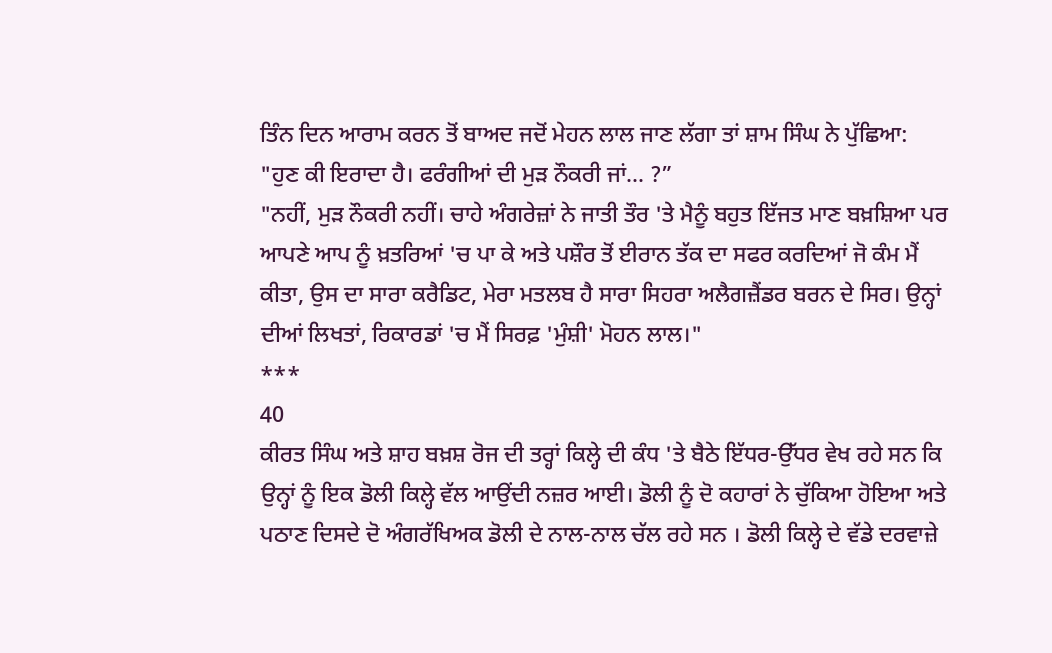ਤਿੰਨ ਦਿਨ ਆਰਾਮ ਕਰਨ ਤੋਂ ਬਾਅਦ ਜਦੋਂ ਮੇਹਨ ਲਾਲ ਜਾਣ ਲੱਗਾ ਤਾਂ ਸ਼ਾਮ ਸਿੰਘ ਨੇ ਪੁੱਛਿਆ:
"ਹੁਣ ਕੀ ਇਰਾਦਾ ਹੈ। ਫਰੰਗੀਆਂ ਦੀ ਮੁੜ ਨੌਕਰੀ ਜਾਂ... ?”
"ਨਹੀਂ, ਮੁੜ ਨੌਕਰੀ ਨਹੀਂ। ਚਾਹੇ ਅੰਗਰੇਜ਼ਾਂ ਨੇ ਜਾਤੀ ਤੌਰ 'ਤੇ ਮੈਨੂੰ ਬਹੁਤ ਇੱਜਤ ਮਾਣ ਬਖ਼ਸ਼ਿਆ ਪਰ ਆਪਣੇ ਆਪ ਨੂੰ ਖ਼ਤਰਿਆਂ 'ਚ ਪਾ ਕੇ ਅਤੇ ਪਸ਼ੌਰ ਤੋਂ ਈਰਾਨ ਤੱਕ ਦਾ ਸਫਰ ਕਰਦਿਆਂ ਜੋ ਕੰਮ ਮੈਂ ਕੀਤਾ, ਉਸ ਦਾ ਸਾਰਾ ਕਰੈਡਿਟ, ਮੇਰਾ ਮਤਲਬ ਹੈ ਸਾਰਾ ਸਿਹਰਾ ਅਲੈਗਜ਼ੈਂਡਰ ਬਰਨ ਦੇ ਸਿਰ। ਉਨ੍ਹਾਂ ਦੀਆਂ ਲਿਖਤਾਂ, ਰਿਕਾਰਡਾਂ 'ਚ ਮੈਂ ਸਿਰਫ਼ 'ਮੁੰਸ਼ੀ' ਮੋਹਨ ਲਾਲ।"
***
40
ਕੀਰਤ ਸਿੰਘ ਅਤੇ ਸ਼ਾਹ ਬਖ਼ਸ਼ ਰੋਜ ਦੀ ਤਰ੍ਹਾਂ ਕਿਲ੍ਹੇ ਦੀ ਕੰਧ 'ਤੇ ਬੈਠੇ ਇੱਧਰ-ਉੱਧਰ ਵੇਖ ਰਹੇ ਸਨ ਕਿ ਉਨ੍ਹਾਂ ਨੂੰ ਇਕ ਡੋਲੀ ਕਿਲ੍ਹੇ ਵੱਲ ਆਉਂਦੀ ਨਜ਼ਰ ਆਈ। ਡੋਲੀ ਨੂੰ ਦੋ ਕਹਾਰਾਂ ਨੇ ਚੁੱਕਿਆ ਹੋਇਆ ਅਤੇ ਪਠਾਣ ਦਿਸਦੇ ਦੋ ਅੰਗਰੱਖਿਅਕ ਡੋਲੀ ਦੇ ਨਾਲ-ਨਾਲ ਚੱਲ ਰਹੇ ਸਨ । ਡੋਲੀ ਕਿਲ੍ਹੇ ਦੇ ਵੱਡੇ ਦਰਵਾਜ਼ੇ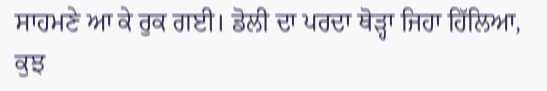ਸਾਹਮਣੇ ਆ ਕੇ ਰੁਕ ਗਈ। ਡੋਲੀ ਦਾ ਪਰਦਾ ਥੋੜ੍ਹਾ ਜਿਹਾ ਹਿੱਲਿਆ, ਕੁਝ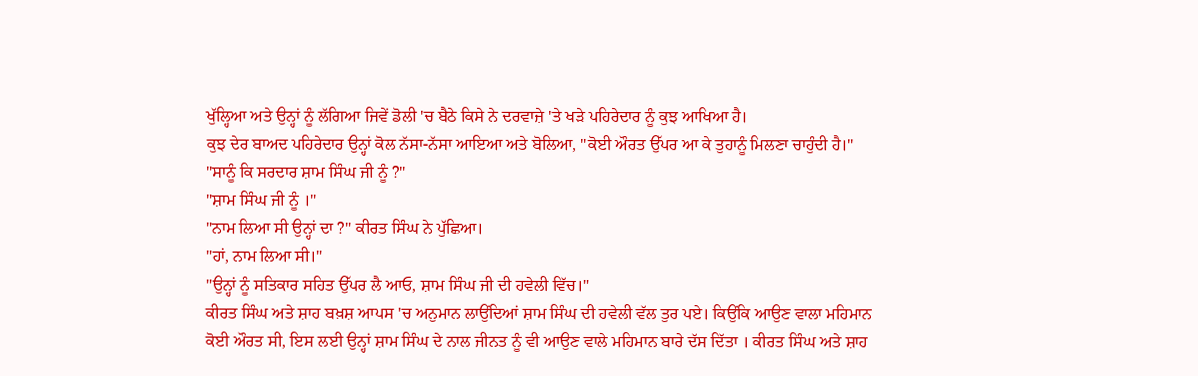ਖੁੱਲ੍ਹਿਆ ਅਤੇ ਉਨ੍ਹਾਂ ਨੂੰ ਲੱਗਿਆ ਜਿਵੇਂ ਡੋਲੀ 'ਚ ਬੈਠੇ ਕਿਸੇ ਨੇ ਦਰਵਾਜ਼ੇ 'ਤੇ ਖੜੇ ਪਹਿਰੇਦਾਰ ਨੂੰ ਕੁਝ ਆਖਿਆ ਹੈ।
ਕੁਝ ਦੇਰ ਬਾਅਦ ਪਹਿਰੇਦਾਰ ਉਨ੍ਹਾਂ ਕੋਲ ਨੱਸਾ-ਨੱਸਾ ਆਇਆ ਅਤੇ ਬੋਲਿਆ, "ਕੋਈ ਔਰਤ ਉੱਪਰ ਆ ਕੇ ਤੁਹਾਨੂੰ ਮਿਲਣਾ ਚਾਹੁੰਦੀ ਹੈ।"
"ਸਾਨੂੰ ਕਿ ਸਰਦਾਰ ਸ਼ਾਮ ਸਿੰਘ ਜੀ ਨੂੰ ?"
"ਸ਼ਾਮ ਸਿੰਘ ਜੀ ਨੂੰ ।"
"ਨਾਮ ਲਿਆ ਸੀ ਉਨ੍ਹਾਂ ਦਾ ?" ਕੀਰਤ ਸਿੰਘ ਨੇ ਪੁੱਛਿਆ।
"ਹਾਂ, ਨਾਮ ਲਿਆ ਸੀ।"
"ਉਨ੍ਹਾਂ ਨੂੰ ਸਤਿਕਾਰ ਸਹਿਤ ਉੱਪਰ ਲੈ ਆਓ, ਸ਼ਾਮ ਸਿੰਘ ਜੀ ਦੀ ਹਵੇਲੀ ਵਿੱਚ।"
ਕੀਰਤ ਸਿੰਘ ਅਤੇ ਸ਼ਾਹ ਬਖ਼ਸ਼ ਆਪਸ 'ਚ ਅਨੁਮਾਨ ਲਾਉਂਦਿਆਂ ਸ਼ਾਮ ਸਿੰਘ ਦੀ ਹਵੇਲੀ ਵੱਲ ਤੁਰ ਪਏ। ਕਿਉਂਕਿ ਆਉਣ ਵਾਲਾ ਮਹਿਮਾਨ ਕੋਈ ਔਰਤ ਸੀ, ਇਸ ਲਈ ਉਨ੍ਹਾਂ ਸ਼ਾਮ ਸਿੰਘ ਦੇ ਨਾਲ ਜੀਨਤ ਨੂੰ ਵੀ ਆਉਣ ਵਾਲੇ ਮਹਿਮਾਨ ਬਾਰੇ ਦੱਸ ਦਿੱਤਾ । ਕੀਰਤ ਸਿੰਘ ਅਤੇ ਸ਼ਾਹ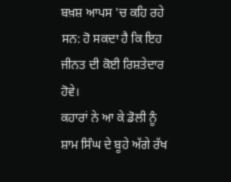ਬਖ਼ਸ਼ ਆਪਸ 'ਚ ਕਹਿ ਰਹੇ ਸਨ: ਹੋ ਸਕਦਾ ਹੈ ਕਿ ਇਹ ਜੀਨਤ ਦੀ ਕੋਈ ਰਿਸ਼ਤੇਦਾਰ ਹੋਵੇ।
ਕਹਾਰਾਂ ਨੇ ਆ ਕੇ ਡੋਲੀ ਨੂੰ ਸ਼ਾਮ ਸਿੰਘ ਦੇ ਬੂਹੇ ਅੱਗੇ ਰੱਖ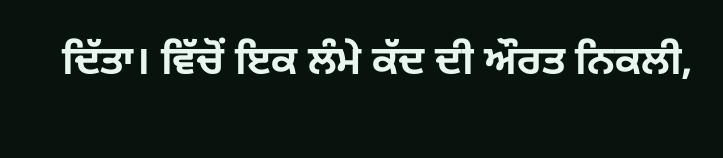ਦਿੱਤਾ। ਵਿੱਚੋਂ ਇਕ ਲੰਮੇ ਕੱਦ ਦੀ ਔਰਤ ਨਿਕਲੀ,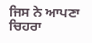ਜਿਸ ਨੇ ਆਪਣਾ ਚਿਹਰਾ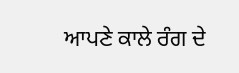ਆਪਣੇ ਕਾਲੇ ਰੰਗ ਦੇ